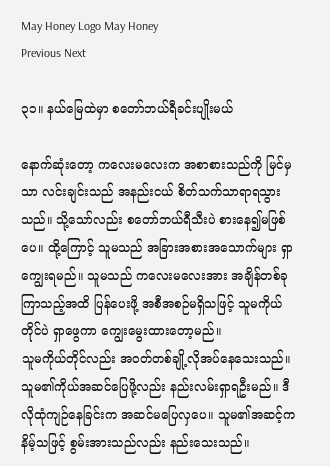May Honey Logo May Honey
Previous Next

၃၁။ နယ်မြေထဲမှာ စတော်ဘယ်ရီခင်းပျိုးမယ်

နောက်ဆုံးတော့ ကလေးမလေးက အစာစားသည်ကို မြင်မှသာ လင်းချင်းသည် အနည်းငယ် စိတ်သက်သာရာရသွားသည်။ သို့သော်လည်း စတော်ဘယ်ရီသီးပဲ စားနေ၍မဖြစ်ပေ။ ထို့ကြောင့် သူမသည် အခြားအစားအသောက်များ ရှာကျွေးရမည်။ သူမသည် ကလေးမလေးအား အချိန်တစ်ခုကြာသည့်အထိ ပြန်ပေးဖို့ အစီအစဉ်မရှိသဖြင့် သူမကိုယ်တိုင်ပဲ ရှာဖွေကာ ကျွေးမွေးထားတော့မည်။
သူမကိုယ်တိုင်လည်း အဝတ်တစ်ချို့လိုအပ်နေသေးသည်။ သူမ၏ကိုယ်အဆင်ပြေဖို့လည်း နည်းလမ်းရှာရဦးမည်။ ဒီလိုထုံကျဉ်နေခြင်းက အဆင်မပြေလှပေ။ သူမ၏အဆင့်ကနိမ့်သဖြင့် စွမ်းအားသည်လည်း နည်းသေးသည်။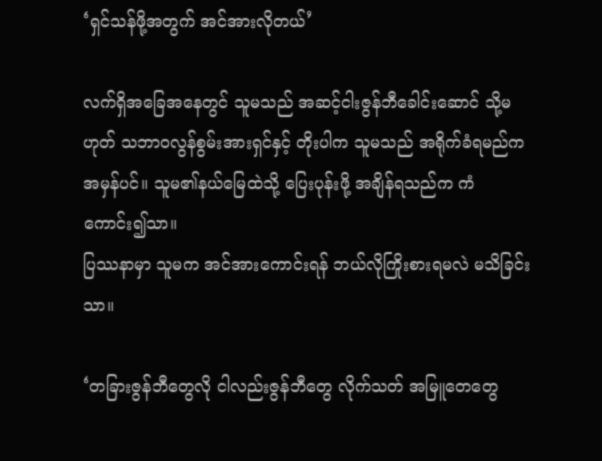‘ရှင်သန်ဖို့အတွက် အင်အားလိုတယ်’

လက်ရှိအခြေအနေတွင် သူမသည် အဆင့်ငါးဇွန်ဘီခေါင်းဆောင် သို့မဟုတ် သဘာဝလွန်စွမ်းအားရှင်နှင့် တိုးပါက သူမသည် အရိုက်ခံရမည်က အမှန်ပင်။ သူမ၏နယ်မြေထဲသို့ ပြေးပုန်းဖို့ အချိန်ရသည်က ကံကောင်း၍သာ။
ပြဿနာမှာ သူမက အင်အားကောင်းရန် ဘယ်လိုကြိုးစားရမလဲ မသိခြင်းသာ။

‘တခြားဇွန်ဘီတွေလို ငါလည်းဇွန်ဘီတွေ လိုက်သတ် အမြူတေတွေ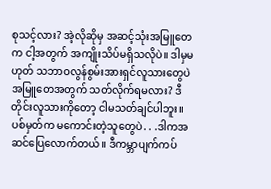စုသင့်လား? အဲ့လိုဆိုမှ အဆင့်သုံးအမြူတေက ငါ့အတွက် အကျိုးသိပ်မရှိသလိုပဲ။ ဒါမှမဟုတ် သဘာဝလွန်စွမ်းအားရှင်လူသားတွေပဲ အမြူတေအတွက် သတ်လိုက်ရမလား? ဒီတိုင်းလူသားကိုတော့ ငါမသတ်ချင်ပါဘူး။ ပစ်မှတ်က မကောင်းတဲ့သူတွေပဲ. . .ဒါကအဆင်ပြေလောက်တယ်။ ဒီကမ္ဘာပျက်ကပ်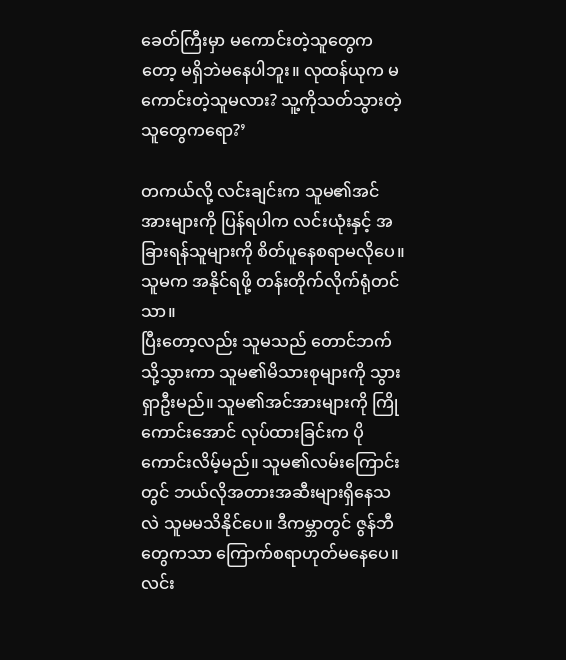ခေတ်ကြီးမှာ မကောင်းတဲ့သူတွေကတော့ မရှိဘဲမနေပါဘူး။ လုထန်ယုက မကောင်းတဲ့သူမလား? သူ့ကိုသတ်သွားတဲ့သူတွေကရော?’

တကယ်လို့ လင်းချင်းက သူမ၏အင်အားများကို ပြန်ရပါက လင်းယုံးနှင့် အခြားရန်သူများကို စိတ်ပူနေစရာမလိုပေ။ သူမက အနိုင်ရဖို့ တန်းတိုက်လိုက်ရုံတင်သာ။
ပြီးတော့လည်း သူမသည် တောင်ဘက်သို့သွားကာ သူမ၏မိသားစုများကို သွားရှာဦးမည်။ သူမ၏အင်အားများကို ကြိုကောင်းအောင် လုပ်ထားခြင်းက ပိုကောင်းလိမ့်မည်။ သူမ၏လမ်းကြောင်းတွင် ဘယ်လိုအတားအဆီးများရှိနေသလဲ သူမမသိနိုင်ပေ။ ဒီကမ္ဘာတွင် ဇွန်ဘီတွေကသာ ကြောက်စရာဟုတ်မနေပေ။
လင်း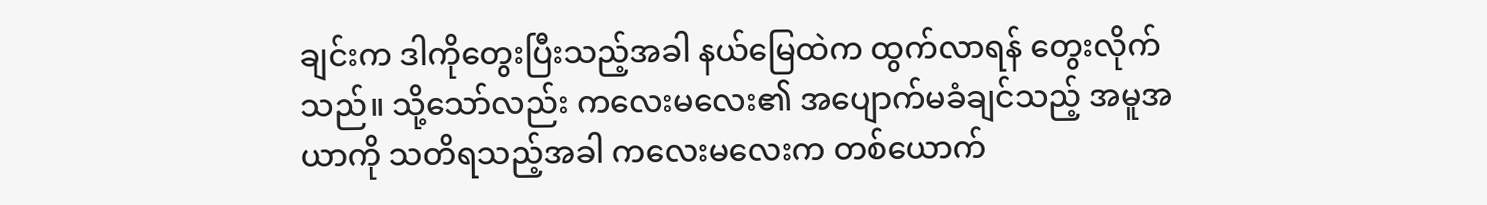ချင်းက ဒါကိုတွေးပြီးသည့်အခါ နယ်မြေထဲက ထွက်လာရန် တွေးလိုက်သည်။ သို့သော်လည်း ကလေးမလေး၏ အပျောက်မခံချင်သည့် အမူအယာကို သတိရသည့်အခါ ကလေးမလေးက တစ်ယောက်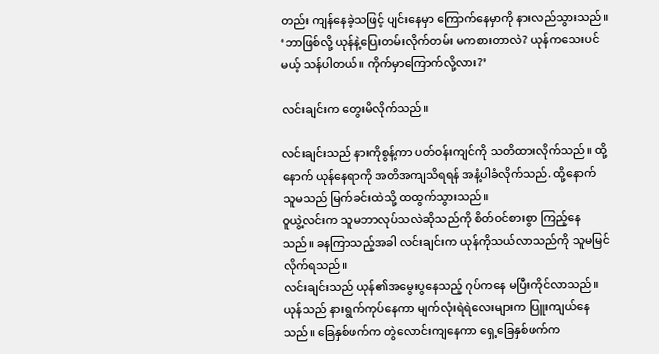တည်း ကျန်နေခဲ့သဖြင့် ပျင်းနေမှာ ကြောက်နေမှာကို နားလည်သွားသည်။
‘ဘာဖြစ်လို့ ယုန်နဲ့ပြေးတမ်းလိုက်တမ်း မကစားတာလဲ? ယုန်ကသေးပင်မယ့် သန်ပါတယ်။ ကိုက်မှာကြောက်လို့လား?’

လင်းချင်းက တွေးမိလိုက်သည်။

လင်းချင်းသည် နားကိုစွန့်ကာ ပတ်ဝန်းကျင်ကို သတိထားလိုက်သည်။ ထို့နောက် ယုန်နေရာကို အတိအကျသိရရန် အနံ့ပါခံလိုက်သည်. ထို့နောက် သူမသည် မြက်ခင်းထဲသို့ ထထွက်သွားသည်။
ဝူယွဲ့လင်းက သူမဘာလုပ်သလဲဆိုသည်ကို စိတ်ဝင်စားစွာ ကြည့်နေသည်။ ခနကြာသည့်အခါ လင်းချင်းက ယုန်ကိုသယ်လာသည်ကို သူမမြင်လိုက်ရသည်။
လင်းချင်းသည် ယုန်၏အမွေးပွနေသည့် ဂုပ်ကနေ မပြီးကိုင်လာသည်။ ယုန်သည် နားရွက်ကုပ်နေကာ မျက်လုံးရဲရဲလေးများက ပြူးကျယ်နေသည်။ ခြေနှစ်ဖက်က တွဲလောင်းကျနေကာ ရှေ့ခြေနှစ်ဖက်က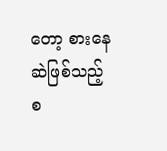တော့ စားနေဆဲဖြစ်သည့် စ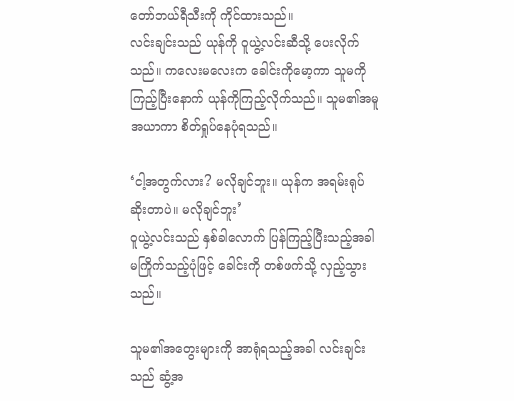တော်ဘယ်ရီသီးကို ကိုင်ထားသည်။
လင်းချင်းသည် ယုန်ကို ဝူယွဲ့လင်းဆီသို့ ပေးလိုက်သည်။ ကလေးမလေးက ခေါင်းကိုမော့ကာ သူမကိုကြည့်ပြီးနောက် ယုန်ကိုကြည့်လိုက်သည်။ သူမ၏အမူအယာကာ စိတ်ရှုပ်နေပုံရသည်။

‘ငါ့အတွက်လား? မလိုချင်ဘူး။ ယုန်က အရမ်းရုပ်ဆိုးတာပဲ။ မလိုချင်ဘူး’
ဝူယွဲ့လင်းသည် နှစ်ခါလောက် ပြန်ကြည့်ပြီးသည့်အခါ မကြိုက်သည့်ပုံဖြင့် ခေါင်းကို တစ်ဖက်သို့ လှည့်သွားသည်။

သူမ၏အတွေးများကို အာရုံရသည့်အခါ လင်းချင်းသည် ဆွံ့အ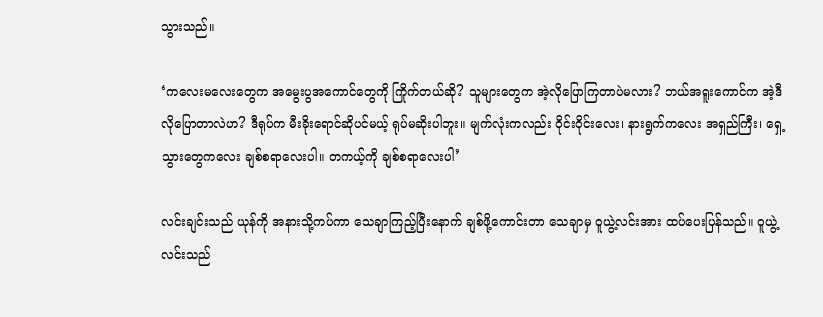သွားသည်။

‘ကလေးမလေးတွေက အမွေးပွအကောင်တွေကို ကြိုက်တယ်ဆို? သူများတွေက အဲ့လိုပြောကြတာပဲမလား? ဘယ်အရူးကောင်က အဲ့ဒီလိုပြောတာလဲဟ? ဒီရုပ်က မီးခိုးရောင်ဆိုပင်မယ့် ရုပ်မဆိုးပါဘူး။ မျက်လုံးကလည်း ဝိုင်းဝိုင်းလေး၊ နားရွက်ကလေး အရှည်ကြီး၊ ရှေ့သွားတွေကလေး ချစ်စရာလေးပါ။ တကယ့်ကို ချစ်စရာလေးပါ’

လင်းချင်းသည် ယုန်ကို အနားသို့ကပ်ကာ သေချာကြည့်ပြီးနောက် ချစ်ဖို့ကောင်းတာ သေချာမှ ဝူယွဲ့လင်းအား ထပ်ပေးပြန်သည်။ ဝူယွဲ့လင်းသည်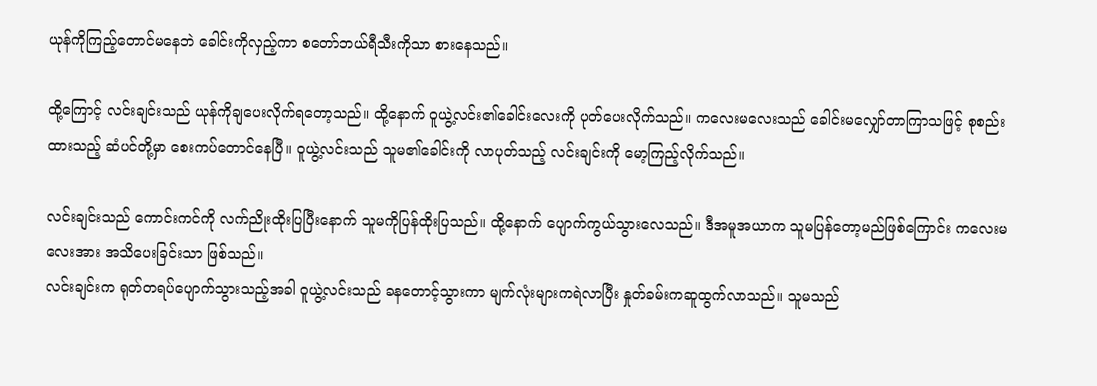ယုန်ကိုကြည့်တောင်မနေဘဲ ခေါင်းကိုလှည့်ကာ စတော်ဘယ်ရီသီးကိုသာ စားနေသည်။

ထို့ကြောင့် လင်းချင်းသည် ယုန်ကိုချပေးလိုက်ရတော့သည်။ ထို့နောက် ဝူယွဲ့လင်း၏ခေါင်းလေးကို ပုတ်ပေးလိုက်သည်။ ကလေးမလေးသည် ခေါင်းမလျှော်တာကြာသဖြင့် စုစည်းထားသည့် ဆံပင်တို့မှာ စေးကပ်တောင်နေပြီ။ ဝူယွဲ့လင်းသည် သူမ၏ခေါင်းကို လာပုတ်သည့် လင်းချင်းကို မော့ကြည့်လိုက်သည်။

လင်းချင်းသည် ကောင်းကင်ကို လက်ညိုးထိုးပြပြီးနောက် သူမကိုပြန်ထိုးပြသည်။ ထို့နောက် ပျောက်ကွယ်သွားလေသည်။ ဒီအမူအယာက သူမပြန်တော့မည်ဖြစ်ကြောင်း ကလေးမလေးအား အသိပေးခြင်းသာ ဖြစ်သည်။
လင်းချင်းက ရုတ်တရပ်ပျောက်သွားသည့်အခါ ဝူယွဲ့လင်းသည် ခနတောင့်သွားကာ မျက်လုံးများကရဲလာပြီး နှုတ်ခမ်းကဆူထွက်လာသည်။ သူမသည်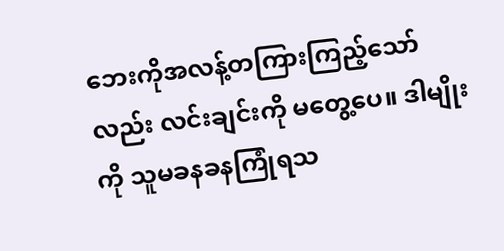ဘေးကိုအလန့်တကြားကြည့်သော်လည်း လင်းချင်းကို မတွေ့ပေ။ ဒါမျိုးကို သူမခနခနကြုံရသ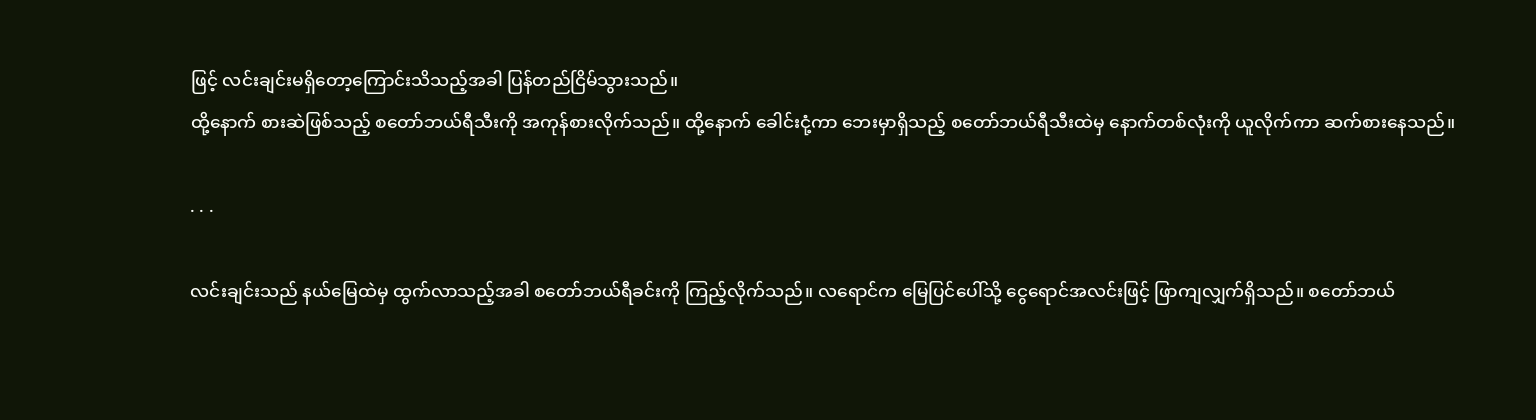ဖြင့် လင်းချင်းမရှိတော့ကြောင်းသိသည့်အခါ ပြန်တည်ငြိမ်သွားသည်။
ထို့နောက် စားဆဲဖြစ်သည့် စတော်ဘယ်ရီသီးကို အကုန်စားလိုက်သည်။ ထို့နောက် ခေါင်းငုံ့ကာ ဘေးမှာရှိသည့် စတော်ဘယ်ရီသီးထဲမှ နောက်တစ်လုံးကို ယူလိုက်ကာ ဆက်စားနေသည်။

. . .

လင်းချင်းသည် နယ်မြေထဲမှ ထွက်လာသည့်အခါ စတော်ဘယ်ရီခင်းကို ကြည့်လိုက်သည်။ လရောင်က မြေပြင်ပေါ်သို့ ငွေရောင်အလင်းဖြင့် ဖြာကျလျှက်ရှိသည်။ စတော်ဘယ်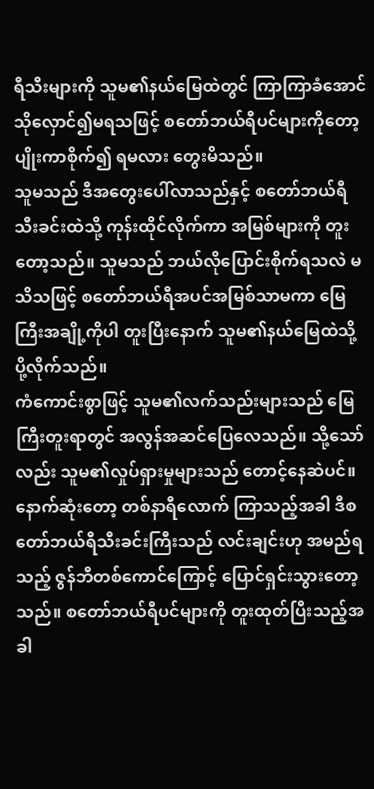ရီသီးများကို သူမ၏နယ်မြေထဲတွင် ကြာကြာခံအောင် သိုလှောင်၍မရသဖြင့် စတော်ဘယ်ရီပင်များကိုတော့ ပျိုးကာစိုက်၍ ရမလား တွေးမိသည်။
သူမသည် ဒီအတွေးပေါ်လာသည်နှင့် စတော်ဘယ်ရီသီးခင်းထဲသို့ ကုန်းထိုင်လိုက်ကာ အမြစ်များကို တူးတော့သည်။ သူမသည် ဘယ်လိုပြောင်းစိုက်ရသလဲ မသိသဖြင့် စတော်ဘယ်ရီအပင်အမြစ်သာမကာ မြေကြီးအချို့ကိုပါ တူးပြီးနောက် သူမ၏နယ်မြေထဲသို့ ပို့လိုက်သည်။
ကံကောင်းစွာဖြင့် သူမ၏လက်သည်းများသည် မြေကြီးတူးရာတွင် အလွန်အဆင်ပြေလေသည်။ သို့သော်လည်း သူမ၏လှုပ်ရှားမှုများသည် တောင့်နေဆဲပင်။ နောက်ဆုံးတော့ တစ်နာရီလောက် ကြာသည့်အခါ ဒီစတော်ဘယ်ရီသီးခင်းကြီးသည် လင်းချင်းဟု အမည်ရသည့် ဇွန်ဘီတစ်ကောင်ကြောင့် ပြောင်ရှင်းသွားတော့သည်။ စတော်ဘယ်ရီပင်များကို တူးထုတ်ပြီးသည့်အခါ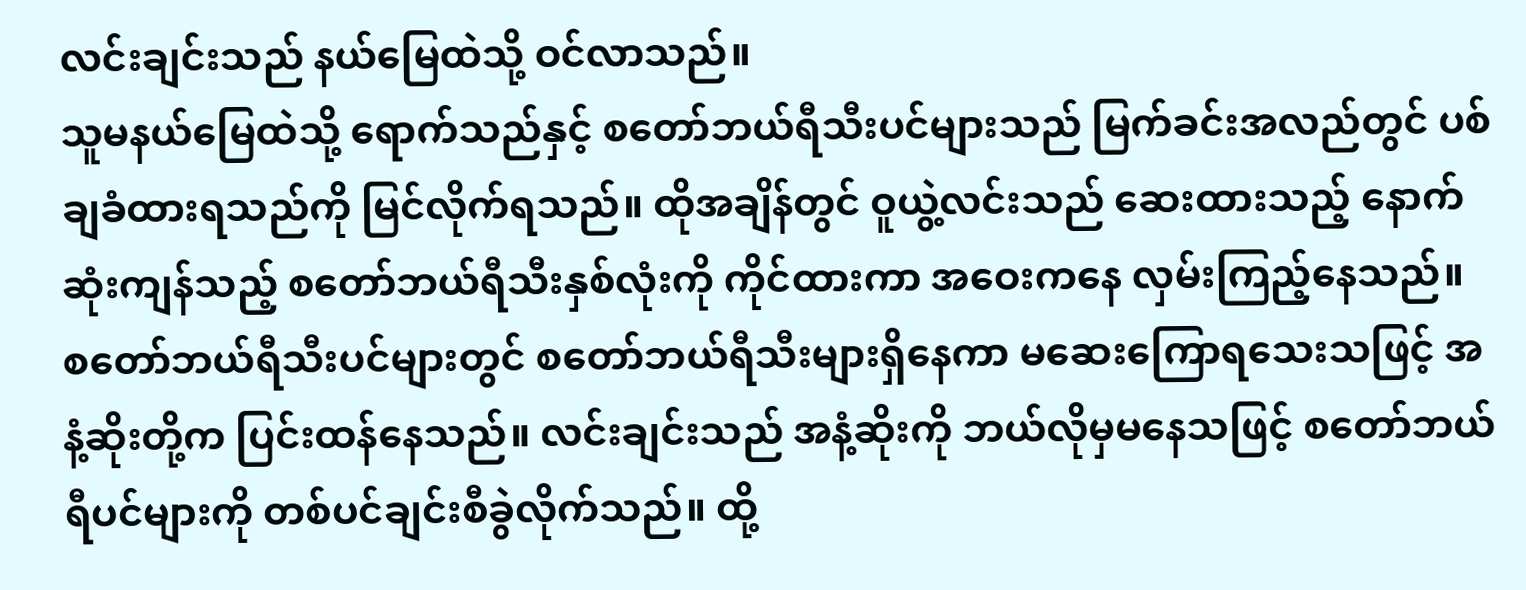လင်းချင်းသည် နယ်မြေထဲသို့ ဝင်လာသည်။
သူမနယ်မြေထဲသို့ ရောက်သည်နှင့် စတော်ဘယ်ရီသီးပင်များသည် မြက်ခင်းအလည်တွင် ပစ်ချခံထားရသည်ကို မြင်လိုက်ရသည်။ ထိုအချိန်တွင် ဝူယွဲ့လင်းသည် ဆေးထားသည့် နောက်ဆုံးကျန်သည့် စတော်ဘယ်ရီသီးနှစ်လုံးကို ကိုင်ထားကာ အဝေးကနေ လှမ်းကြည့်နေသည်။
စတော်ဘယ်ရီသီးပင်များတွင် စတော်ဘယ်ရီသီးများရှိနေကာ မဆေးကြောရသေးသဖြင့် အနံ့ဆိုးတို့က ပြင်းထန်နေသည်။ လင်းချင်းသည် အနံ့ဆိုးကို ဘယ်လိုမှမနေသဖြင့် စတော်ဘယ်ရီပင်များကို တစ်ပင်ချင်းစီခွဲလိုက်သည်။ ထို့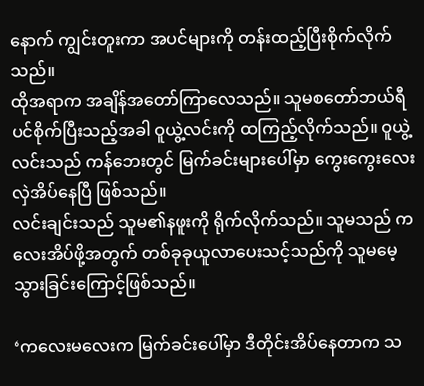နောက် ကျွင်းတူးကာ အပင်များကို တန်းထည့်ပြီးစိုက်လိုက်သည်။
ထိုအရာက အချိန်အတော်ကြာလေသည်။ သူမစတော်ဘယ်ရီပင်စိုက်ပြီးသည့်အခါ ဝူယွဲ့လင်းကို ထကြည့်လိုက်သည်။ ဝူယွဲ့လင်းသည် ကန်ဘေးတွင် မြက်ခင်းများပေါ်မှာ ကွေးကွေးလေးလှဲအိပ်နေပြီ ဖြစ်သည်။
လင်းချင်းသည် သူမ၏နဖူးကို ရိုက်လိုက်သည်။ သူမသည် ကလေးအိပ်ဖို့အတွက် တစ်ခုခုယူလာပေးသင့်သည်ကို သူမမေ့သွားခြင်းကြောင့်ဖြစ်သည်။

‘ကလေးမလေးက မြက်ခင်းပေါ်မှာ ဒီတိုင်းအိပ်နေတာက သ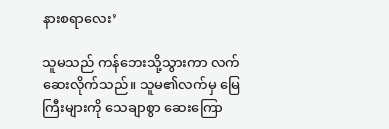နားစရာလေး’

သူမသည် ကန်ဘေးသို့သွားကာ လက်ဆေးလိုက်သည်။ သူမ၏လက်မှ မြေကြီးများကို သေချာစွာ ဆေးကြော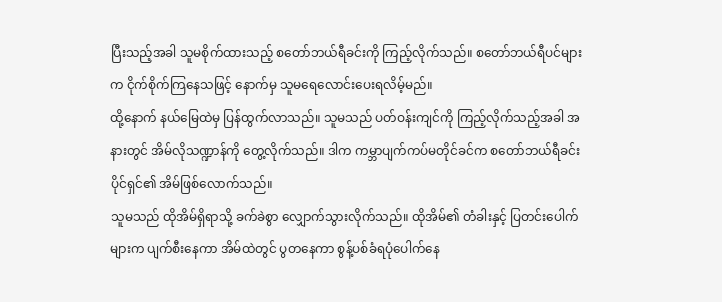ပြီးသည့်အခါ သူမစိုက်ထားသည့် စတော်ဘယ်ရီခင်းကို ကြည့်လိုက်သည်။ စတော်ဘယ်ရီပင်များက ငိုက်စိုက်ကြနေသဖြင့် နောက်မှ သူမရေလောင်းပေးရလိမ့်မည်။
ထို့နောက် နယ်မြေထဲမှ ပြန်ထွက်လာသည်။ သူမသည် ပတ်ဝန်းကျင်ကို ကြည့်လိုက်သည့်အခါ အနားတွင် အိမ်လိုသဏ္ဍာန်ကို တွေ့လိုက်သည်။ ဒါက ကမ္ဘာပျက်ကပ်မတိုင်ခင်က စတော်ဘယ်ရီခင်းပိုင်ရှင်၏ အိမ်ဖြစ်လောက်သည်။
သူမသည် ထိုအိမ်ရှိရာသို့ ခက်ခဲစွာ လျှောက်သွားလိုက်သည်။ ထိုအိမ်၏ တံခါးနှင့် ပြတင်းပေါက်များက ပျက်စီးနေကာ အိမ်ထဲတွင် ပွတနေကာ စွန့်ပစ်ခံရပုံပေါက်နေ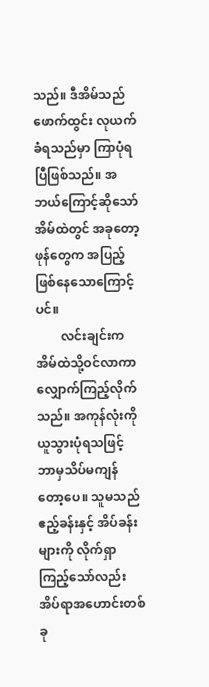သည်။ ဒီအိမ်သည် ဖောက်ထွင်း လုယက်ခံရသည်မှာ ကြာပုံရပြီဖြစ်သည်။ အဘယ်ကြောင့်ဆိုသော် အိမ်ထဲတွင် အခုတော့ ဖုန်တွေက အပြည့်ဖြစ်နေသောကြောင့်ပင်။
        လင်းချင်းက အိမ်ထဲသို့ဝင်လာကာ လျှောက်ကြည့်လိုက်သည်။ အကုန်လုံးကို ယူသွားပုံရသဖြင့် ဘာမှသိပ်မကျန်တော့ပေ။ သူမသည် ဧည့်ခန်းနှင့် အိပ်ခန်းများကို လိုက်ရှာကြည့်သော်လည်း အိပ်ရာအဟောင်းတစ်ခု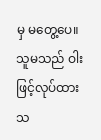မှ မတွေ့ပေ။ သူမသည် ဝါးဖြင့်လုပ်ထားသ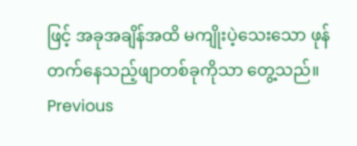ဖြင့် အခုအချိန်အထိ မကျိုးပဲ့သေးသော ဖုန်တက်နေသည့်ဖျာတစ်ခုကိုသာ တွေ့သည်။
Previous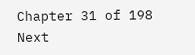Chapter 31 of 198 Next